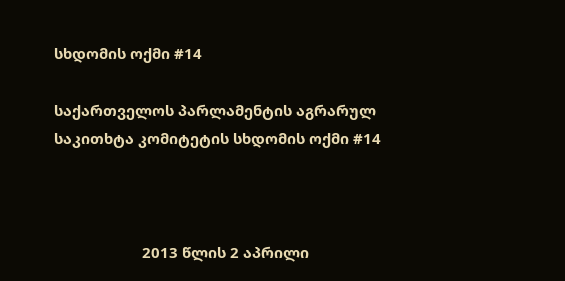სხდომის ოქმი #14

საქართველოს პარლამენტის აგრარულ საკითხტა კომიტეტის სხდომის ოქმი #14



                      2013 წლის 2 აპრილი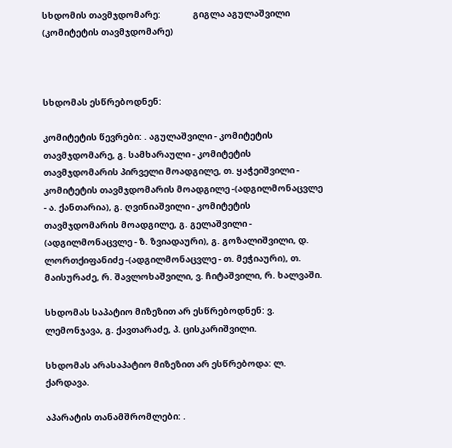სხდომის თავმჯდომარე:                გიგლა აგულაშვილი     (კომიტეტის თავმჯდომარე)



სხდომას ესწრებოდნენ:

კომიტეტის წევრები: . აგულაშვილი - კომიტეტის თავმჯდომარე, გ. სამხარაული - კომიტეტის თავმჯდომარის პირველი მოადგილე, თ. ყაჭეიშვილი - კომიტეტის თავმჯდომარის მოადგილე -(ადგილმონაცვლე - ა. ქანთარია), გ. ღვინიაშვილი - კომიტეტის თავმჯდომარის მოადგილე, გ. გელაშვილი - (ადგილმონაცვლე - ზ. ზვიადაური), გ. გოზალიშვილი, დ. ლორთქიფანიძე -(ადგილმონაცვლე - თ. მეჭიაური), თ. მაისურაძე, რ. შავლოხაშვილი, ვ. ჩიტაშვილი, რ. ხალვაში.

სხდომას საპატიო მიზეზით არ ესწრებოდნენ: ვ. ლემონჯავა, გ. ქავთარაძე, პ. ცისკარიშვილი.

სხდომას არასაპატიო მიზეზით არ ესწრებოდა: ლ. ქარდავა.

აპარატის თანამშრომლები: .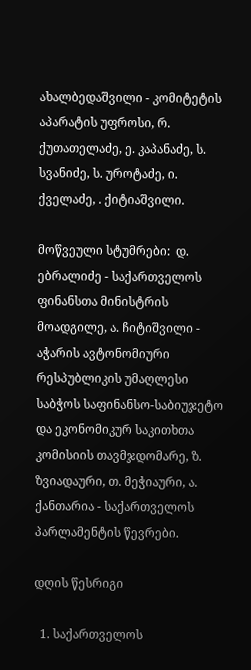ახალბედაშვილი - კომიტეტის აპარატის უფროსი, რ. ქუთათელაძე, ე. კაპანაძე, ს. სვანიძე, ს. უროტაძე, ი. ქველაძე, . ქიტიაშვილი.

მოწვეული სტუმრები:  დ. ებრალიძე - საქართველოს ფინანსთა მინისტრის მოადგილე, ა. ჩიტიშვილი - აჭარის ავტონომიური რესპუბლიკის უმაღლესი საბჭოს საფინანსო-საბიუჯეტო და ეკონომიკურ საკითხთა კომისიის თავმჯდომარე, ზ. ზვიადაური, თ. მეჭიაური, ა. ქანთარია - საქართველოს პარლამენტის წევრები.

დღის წესრიგი

  1. საქართველოს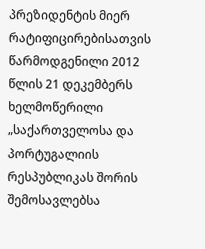პრეზიდენტის მიერ რატიფიცირებისათვის წარმოდგენილი 2012 წლის 21 დეკემბერს ხელმოწერილი „საქართველოსა და პორტუგალიის რესპუბლიკას შორის შემოსავლებსა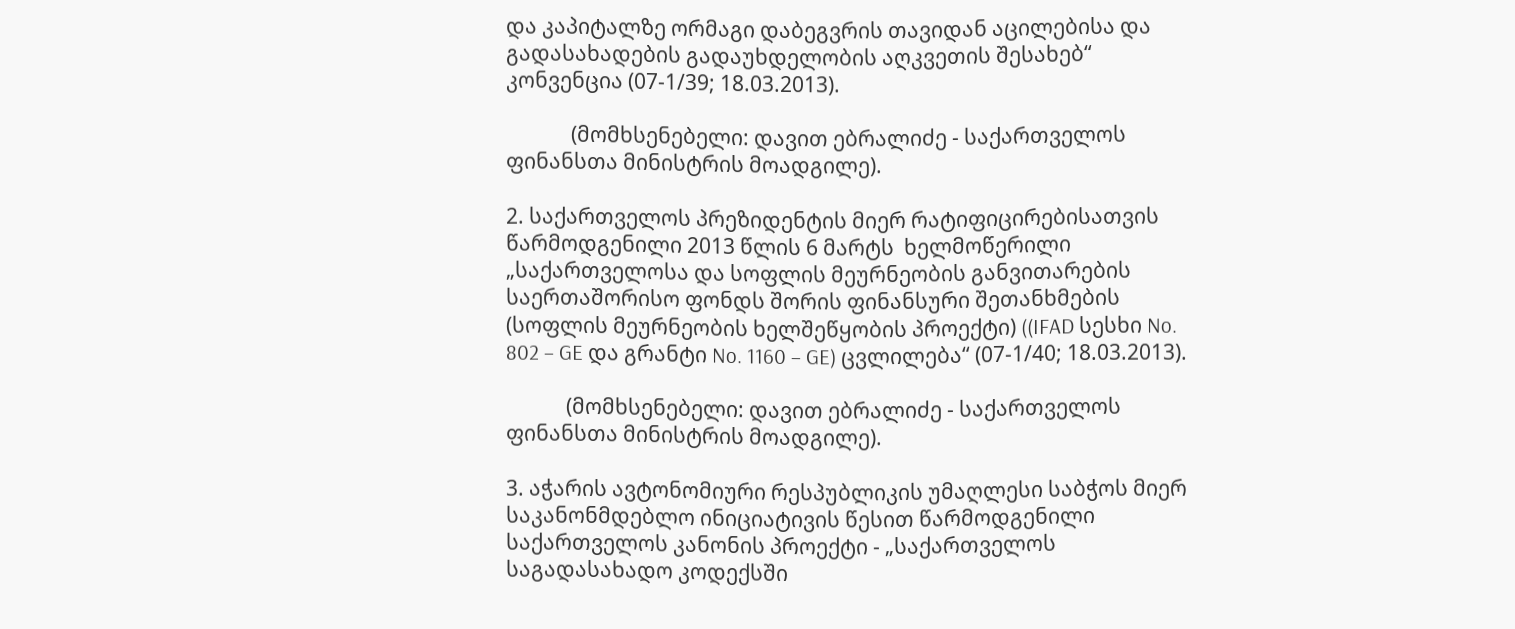და კაპიტალზე ორმაგი დაბეგვრის თავიდან აცილებისა და გადასახადების გადაუხდელობის აღკვეთის შესახებ“ კონვენცია (07-1/39; 18.03.2013).

             (მომხსენებელი: დავით ებრალიძე - საქართველოს ფინანსთა მინისტრის მოადგილე).

2. საქართველოს პრეზიდენტის მიერ რატიფიცირებისათვის წარმოდგენილი 2013 წლის 6 მარტს  ხელმოწერილი „საქართველოსა და სოფლის მეურნეობის განვითარების საერთაშორისო ფონდს შორის ფინანსური შეთანხმების (სოფლის მეურნეობის ხელშეწყობის პროექტი) ((IFAD სესხი No. 802 – GE და გრანტი No. 1160 – GE) ცვლილება“ (07-1/40; 18.03.2013).

            (მომხსენებელი: დავით ებრალიძე - საქართველოს ფინანსთა მინისტრის მოადგილე).

3. აჭარის ავტონომიური რესპუბლიკის უმაღლესი საბჭოს მიერ საკანონმდებლო ინიციატივის წესით წარმოდგენილი საქართველოს კანონის პროექტი - „საქართველოს საგადასახადო კოდექსში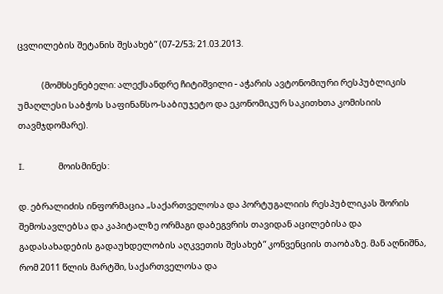ცვლილების შეტანის შესახებ“ (07-2/53; 21.03.2013.

            (მომხსენებელი: ალექსანდრე ჩიტიშვილი - აჭარის ავტონომიური რესპუბლიკის უმაღლესი საბჭოს საფინანსო-საბიუჯეტო და ეკონომიკურ საკითხთა კომისიის თავმჯდომარე).

I.                 მოისმინეს:

დ. ებრალიძის ინფორმაცია „საქართველოსა და პორტუგალიის რესპუბლიკას შორის შემოსავლებსა და კაპიტალზე ორმაგი დაბეგვრის თავიდან აცილებისა და გადასახადების გადაუხდელობის აღკვეთის შესახებ“ კონვენციის თაობაზე. მან აღნიშნა, რომ 2011 წლის მარტში, საქართველოსა და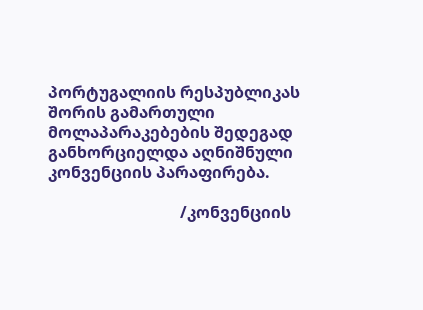პორტუგალიის რესპუბლიკას შორის გამართული მოლაპარაკებების შედეგად განხორციელდა აღნიშნული კონვენციის პარაფირება.

                                 /კონვენციის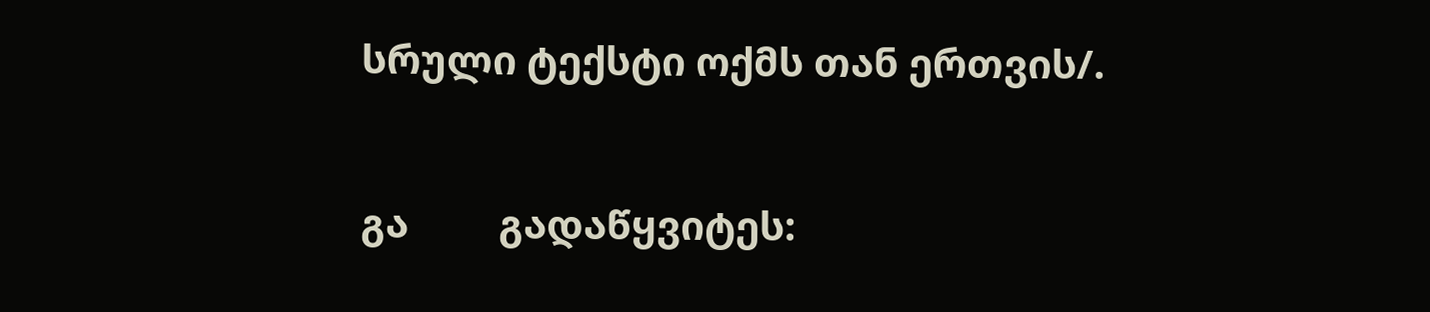სრული ტექსტი ოქმს თან ერთვის/.

გა         გადაწყვიტეს: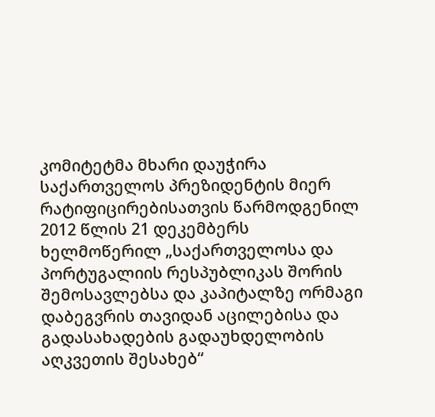კომიტეტმა მხარი დაუჭირა საქართველოს პრეზიდენტის მიერ რატიფიცირებისათვის წარმოდგენილ 2012 წლის 21 დეკემბერს ხელმოწერილ „საქართველოსა და პორტუგალიის რესპუბლიკას შორის შემოსავლებსა და კაპიტალზე ორმაგი დაბეგვრის თავიდან აცილებისა და გადასახადების გადაუხდელობის აღკვეთის შესახებ“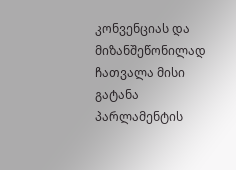კონვენციას და მიზანშეწონილად ჩათვალა მისი გატანა პარლამენტის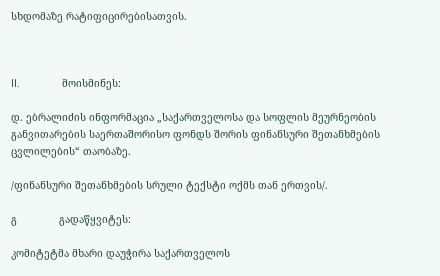სხდომაზე რატიფიცირებისათვის.



II.              მოისმინეს:

დ. ებრალიძის ინფორმაცია „საქართველოსა და სოფლის მეურნეობის განვითარების საერთაშორისო ფონდს შორის ფინანსური შეთანხმების ცვლილების“ თაობაზე.

/ფინანსური შეთანხმების სრული ტექსტი ოქმს თან ერთვის/.

გ              გადაწყვიტეს:

კომიტეტმა მხარი დაუჭირა საქართველოს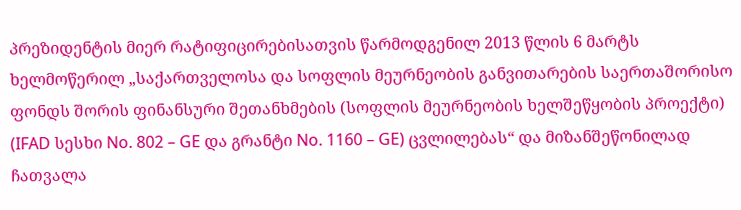პრეზიდენტის მიერ რატიფიცირებისათვის წარმოდგენილ 2013 წლის 6 მარტს  ხელმოწერილ „საქართველოსა და სოფლის მეურნეობის განვითარების საერთაშორისო ფონდს შორის ფინანსური შეთანხმების (სოფლის მეურნეობის ხელშეწყობის პროექტი) (IFAD სესხი No. 802 – GE და გრანტი No. 1160 – GE) ცვლილებას“ და მიზანშეწონილად ჩათვალა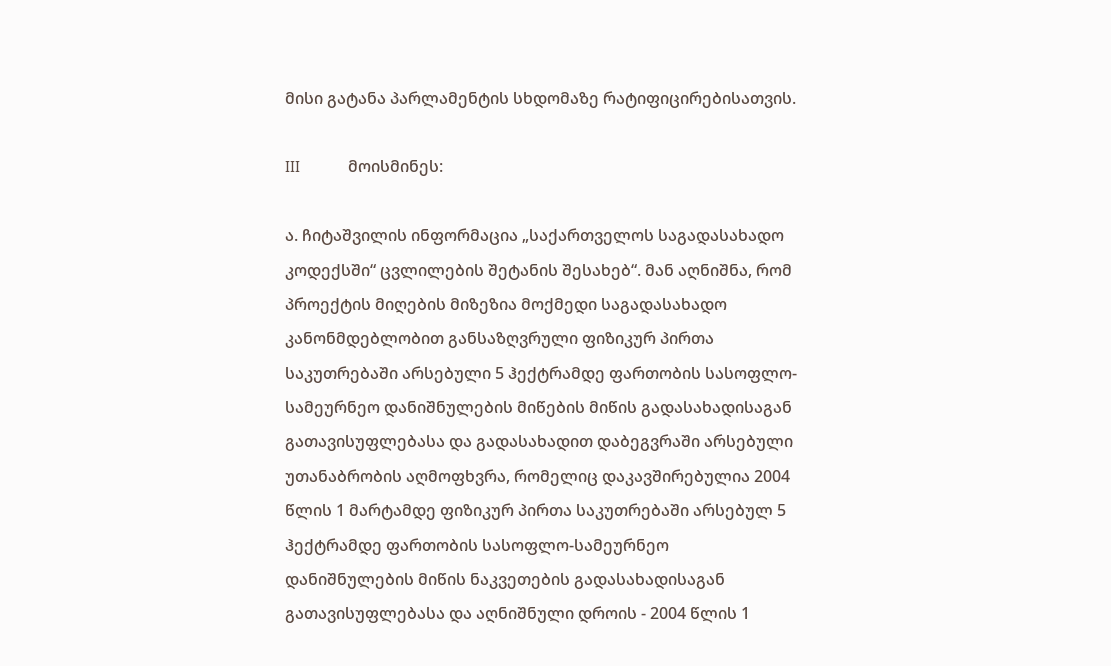მისი გატანა პარლამენტის სხდომაზე რატიფიცირებისათვის.

III            მოისმინეს:

ა. ჩიტაშვილის ინფორმაცია „საქართველოს საგადასახადო კოდექსში“ ცვლილების შეტანის შესახებ“. მან აღნიშნა, რომ  პროექტის მიღების მიზეზია მოქმედი საგადასახადო კანონმდებლობით განსაზღვრული ფიზიკურ პირთა საკუთრებაში არსებული 5 ჰექტრამდე ფართობის სასოფლო-სამეურნეო დანიშნულების მიწების მიწის გადასახადისაგან გათავისუფლებასა და გადასახადით დაბეგვრაში არსებული უთანაბრობის აღმოფხვრა, რომელიც დაკავშირებულია 2004 წლის 1 მარტამდე ფიზიკურ პირთა საკუთრებაში არსებულ 5 ჰექტრამდე ფართობის სასოფლო-სამეურნეო დანიშნულების მიწის ნაკვეთების გადასახადისაგან გათავისუფლებასა და აღნიშნული დროის - 2004 წლის 1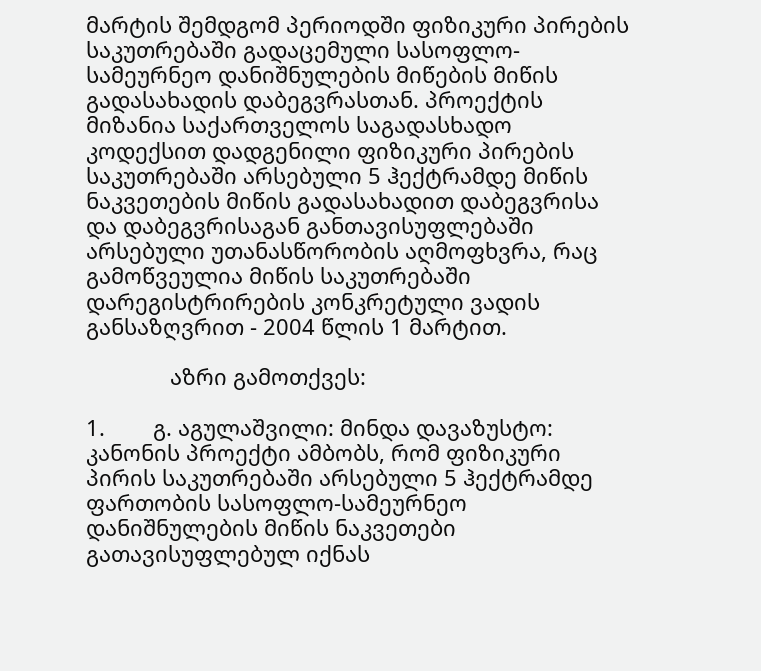მარტის შემდგომ პერიოდში ფიზიკური პირების საკუთრებაში გადაცემული სასოფლო-სამეურნეო დანიშნულების მიწების მიწის გადასახადის დაბეგვრასთან. პროექტის მიზანია საქართველოს საგადასხადო კოდექსით დადგენილი ფიზიკური პირების საკუთრებაში არსებული 5 ჰექტრამდე მიწის ნაკვეთების მიწის გადასახადით დაბეგვრისა და დაბეგვრისაგან განთავისუფლებაში არსებული უთანასწორობის აღმოფხვრა, რაც გამოწვეულია მიწის საკუთრებაში დარეგისტრირების კონკრეტული ვადის განსაზღვრით - 2004 წლის 1 მარტით.

              აზრი გამოთქვეს:

1.        გ. აგულაშვილი: მინდა დავაზუსტო: კანონის პროექტი ამბობს, რომ ფიზიკური პირის საკუთრებაში არსებული 5 ჰექტრამდე ფართობის სასოფლო-სამეურნეო დანიშნულების მიწის ნაკვეთები გათავისუფლებულ იქნას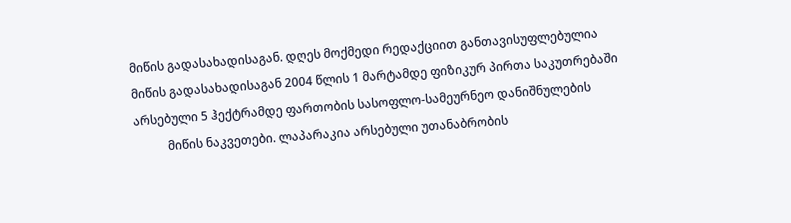მიწის გადასახადისაგან. დღეს მოქმედი რედაქციით განთავისუფლებულია მიწის გადასახადისაგან 2004 წლის 1 მარტამდე ფიზიკურ პირთა საკუთრებაში არსებული 5 ჰექტრამდე ფართობის სასოფლო-სამეურნეო დანიშნულების
           მიწის ნაკვეთები. ლაპარაკია არსებული უთანაბრობის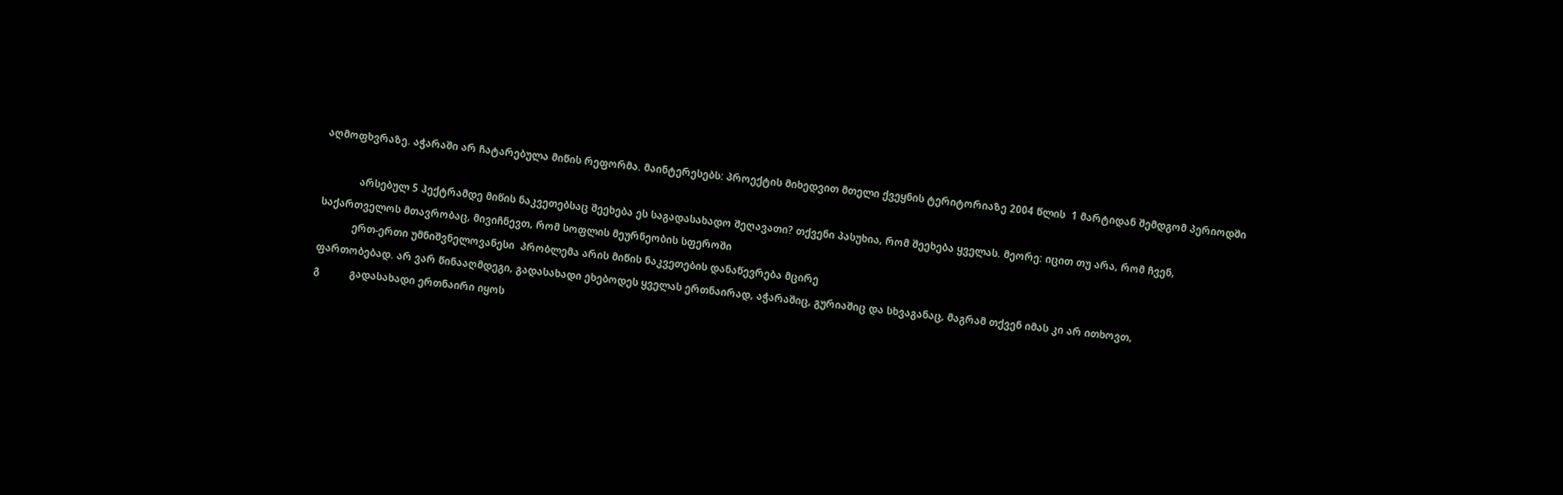აღმოფხვრაზე. აჭარაში არ ჩატარებულა მიწის რეფორმა. მაინტერესებს: პროექტის მიხედვით მთელი ქვეყნის ტერიტორიაზე 2004 წლის  1 მარტიდან შემდგომ პერიოდში

            არსებულ 5 ჰექტრამდე მიწის ნაკვეთებსაც შეეხება ეს საგადასახადო შეღავათი? თქვენი პასუხია, რომ შეეხება ყველას. მეორე: იცით თუ არა, რომ ჩვენ, საქართველოს მთავრობაც, მივიჩნევთ, რომ სოფლის მეურნეობის სფეროში
           ერთ-ერთი უმნიშვნელოვანესი  პრობლემა არის მიწის ნაკვეთების დანაწევრება მცირე
ფართობებად. არ ვარ წინააღმდეგი, გადასახადი ეხებოდეს ყველას ერთნაირად, აჭარაშიც, გურიაშიც და სხვაგანაც, მაგრამ თქვენ იმას კი არ ითხოვთ,
გ          გადასახადი ერთნაირი იყოს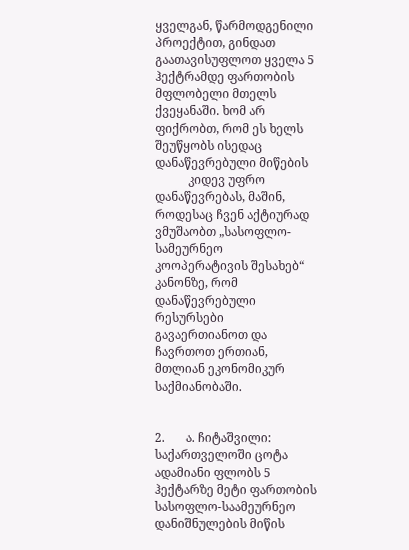ყველგან, წარმოდგენილი პროექტით, გინდათ გაათავისუფლოთ ყველა 5 ჰექტრამდე ფართობის მფლობელი მთელს ქვეყანაში. ხომ არ ფიქრობთ, რომ ეს ხელს შეუწყობს ისედაც დანაწევრებული მიწების
           კიდევ უფრო დანაწევრებას, მაშინ, როდესაც ჩვენ აქტიურად ვმუშაობთ „სასოფლო-სამეურნეო კოოპერატივის შესახებ“ კანონზე, რომ დანაწევრებული რესურსები გავაერთიანოთ და ჩავრთოთ ერთიან, მთლიან ეკონომიკურ საქმიანობაში.


2.       ა. ჩიტაშვილი: საქართველოში ცოტა ადამიანი ფლობს 5 ჰექტარზე მეტი ფართობის სასოფლო-საამეურნეო დანიშნულების მიწის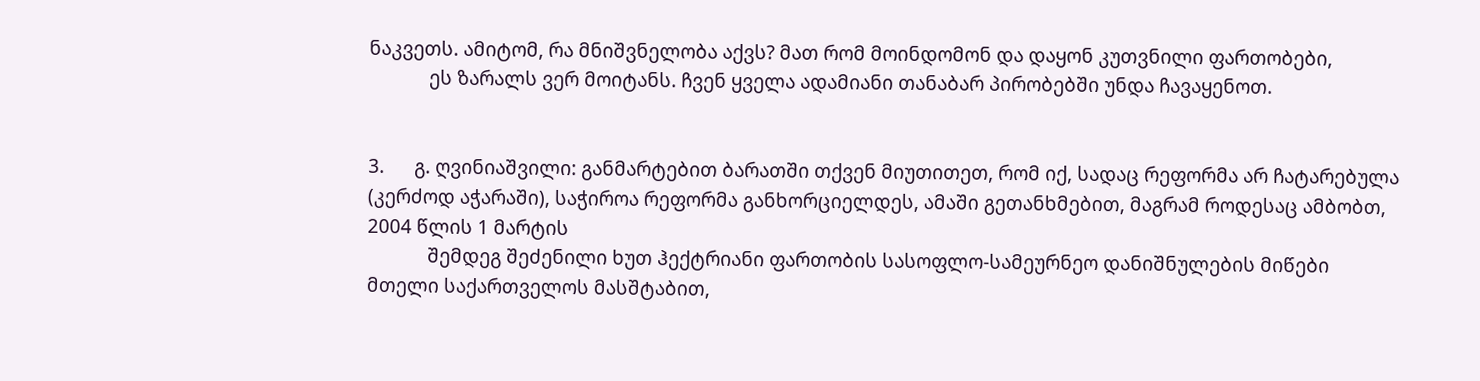ნაკვეთს. ამიტომ, რა მნიშვნელობა აქვს? მათ რომ მოინდომონ და დაყონ კუთვნილი ფართობები,
            ეს ზარალს ვერ მოიტანს. ჩვენ ყველა ადამიანი თანაბარ პირობებში უნდა ჩავაყენოთ.


3.      გ. ღვინიაშვილი: განმარტებით ბარათში თქვენ მიუთითეთ, რომ იქ, სადაც რეფორმა არ ჩატარებულა (კერძოდ აჭარაში), საჭიროა რეფორმა განხორციელდეს, ამაში გეთანხმებით, მაგრამ როდესაც ამბობთ, 2004 წლის 1 მარტის
            შემდეგ შეძენილი ხუთ ჰექტრიანი ფართობის სასოფლო-სამეურნეო დანიშნულების მიწები მთელი საქართველოს მასშტაბით,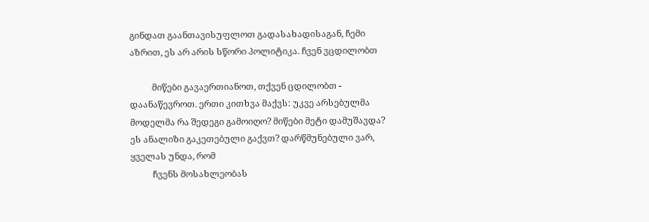გინდათ გაანთავისუფლოთ გადასახადისაგან, ჩემი აზრით, ეს არ არის სწორი პოლიტიკა. ჩვენ ვცდილობთ

           მიწები გავაერთიანოთ, თქვენ ცდილობთ - დაანაწევროთ. ერთი კითხვა მაქვს: უკვე არსებულმა მოდელმა რა შედეგი გამოიღო? მიწები მეტი დამუშავდა? ეს ანალიზი გაკეთებული გაქვთ? დარწმუნებული ვარ, ყველას უნდა, რომ
           ჩვენს მოსახლეობას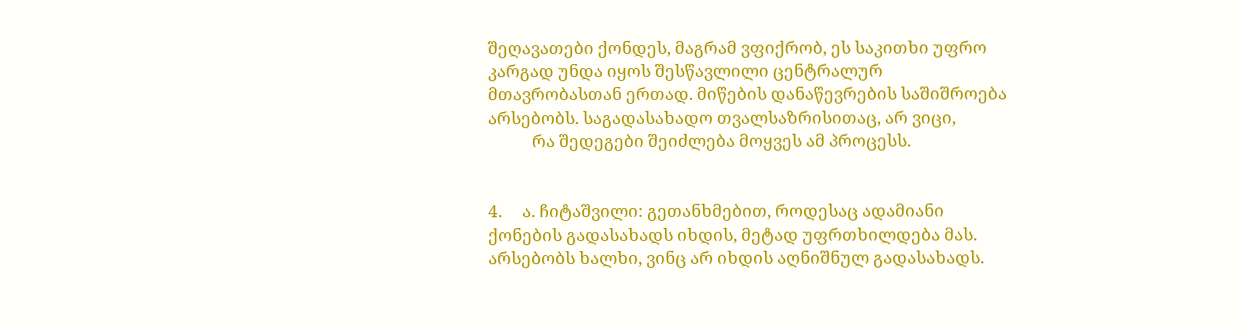შეღავათები ქონდეს, მაგრამ ვფიქრობ, ეს საკითხი უფრო კარგად უნდა იყოს შესწავლილი ცენტრალურ მთავრობასთან ერთად. მიწების დანაწევრების საშიშროება არსებობს. საგადასახადო თვალსაზრისითაც, არ ვიცი,
           რა შედეგები შეიძლება მოყვეს ამ პროცესს.


4.     ა. ჩიტაშვილი: გეთანხმებით, როდესაც ადამიანი ქონების გადასახადს იხდის, მეტად უფრთხილდება მას. არსებობს ხალხი, ვინც არ იხდის აღნიშნულ გადასახადს.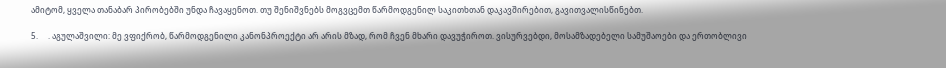ამიტომ, ყველა თანაბარ პირობებში უნდა ჩავაყენოთ. თუ შენიშვნებს მოგვცემთ წარმოდგენილ საკითხთან დაკავშირებით, გავითვალისწინებთ.

5.     . აგულაშვილი: მე ვფიქრობ, წარმოდგენილი კანონპროექტი არ არის მზად, რომ ჩვენ მხარი დავუჭიროთ. ვისურვებდი, მოსამზადებელი სამუშაოები და ერთობლივი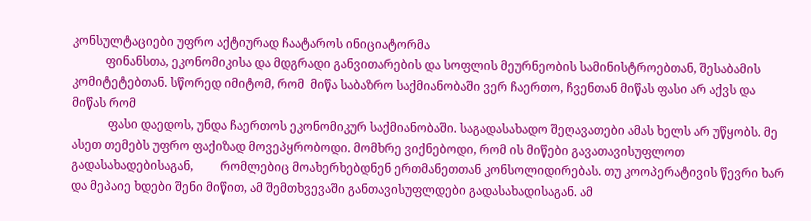კონსულტაციები უფრო აქტიურად ჩაატაროს ინიციატორმა
           ფინანსთა, ეკონომიკისა და მდგრადი განვითარების და სოფლის მეურნეობის სამინისტროებთან, შესაბამის კომიტეტებთან. სწორედ იმიტომ, რომ  მიწა საბაზრო საქმიანობაში ვერ ჩაერთო, ჩვენთან მიწას ფასი არ აქვს და მიწას რომ
            ფასი დაედოს, უნდა ჩაერთოს ეკონომიკურ საქმიანობაში. საგადასახადო შეღავათები ამას ხელს არ უწყობს. მე ასეთ თემებს უფრო ფაქიზად მოვეპყრობოდი. მომხრე ვიქნებოდი, რომ ის მიწები გავათავისუფლოთ გადასახადებისაგან,         რომლებიც მოახერხებდნენ ერთმანეთთან კონსოლიდირებას. თუ კოოპერატივის წევრი ხარ და მეპაიე ხდები შენი მიწით, ამ შემთხვევაში განთავისუფლდები გადასახადისაგან. ამ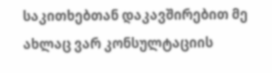საკითხებთან დაკავშირებით მე ახლაც ვარ კონსულტაციის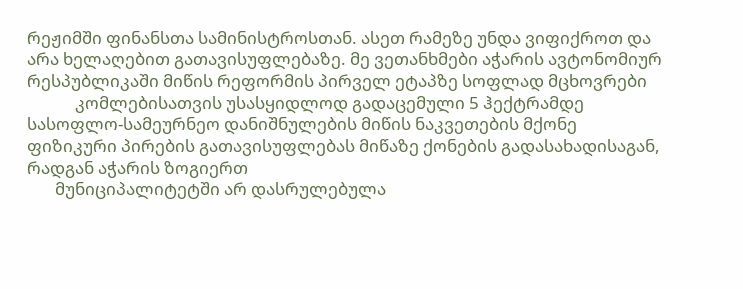რეჟიმში ფინანსთა სამინისტროსთან. ასეთ რამეზე უნდა ვიფიქროთ და არა ხელაღებით გათავისუფლებაზე. მე ვეთანხმები აჭარის ავტონომიურ რესპუბლიკაში მიწის რეფორმის პირველ ეტაპზე სოფლად მცხოვრები
            კომლებისათვის უსასყიდლოდ გადაცემული 5 ჰექტრამდე სასოფლო-სამეურნეო დანიშნულების მიწის ნაკვეთების მქონე ფიზიკური პირების გათავისუფლებას მიწაზე ქონების გადასახადისაგან, რადგან აჭარის ზოგიერთ
       მუნიციპალიტეტში არ დასრულებულა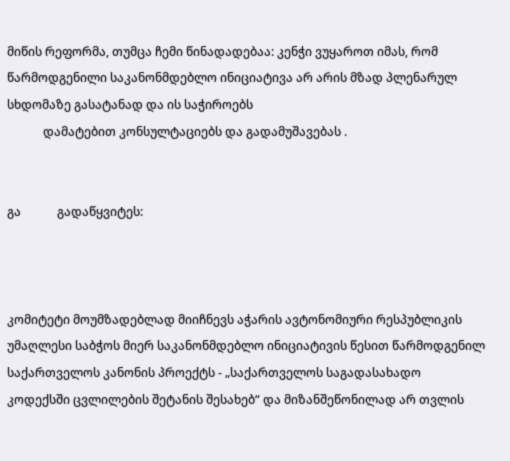მიწის რეფორმა, თუმცა ჩემი წინადადებაა: კენჭი ვუყაროთ იმას, რომ წარმოდგენილი საკანონმდებლო ინიციატივა არ არის მზად პლენარულ სხდომაზე გასატანად და ის საჭიროებს
            დამატებით კონსულტაციებს და გადამუშავებას .


გა            გადაწყვიტეს:



კომიტეტი მოუმზადებლად მიიჩნევს აჭარის ავტონომიური რესპუბლიკის უმაღლესი საბჭოს მიერ საკანონმდებლო ინიციატივის წესით წარმოდგენილ საქართველოს კანონის პროექტს - „საქართველოს საგადასახადო კოდექსში ცვლილების შეტანის შესახებ“ და მიზანშეწონილად არ თვლის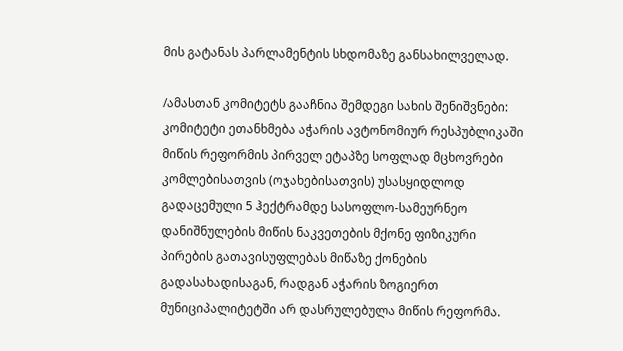მის გატანას პარლამენტის სხდომაზე განსახილველად.

/ამასთან კომიტეტს გააჩნია შემდეგი სახის შენიშვნები: კომიტეტი ეთანხმება აჭარის ავტონომიურ რესპუბლიკაში მიწის რეფორმის პირველ ეტაპზე სოფლად მცხოვრები კომლებისათვის (ოჯახებისათვის) უსასყიდლოდ გადაცემული 5 ჰექტრამდე სასოფლო-სამეურნეო დანიშნულების მიწის ნაკვეთების მქონე ფიზიკური პირების გათავისუფლებას მიწაზე ქონების გადასახადისაგან, რადგან აჭარის ზოგიერთ მუნიციპალიტეტში არ დასრულებულა მიწის რეფორმა.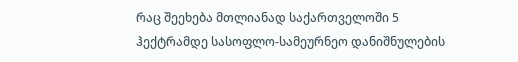რაც შეეხება მთლიანად საქართველოში 5 ჰექტრამდე სასოფლო-სამეურნეო დანიშნულების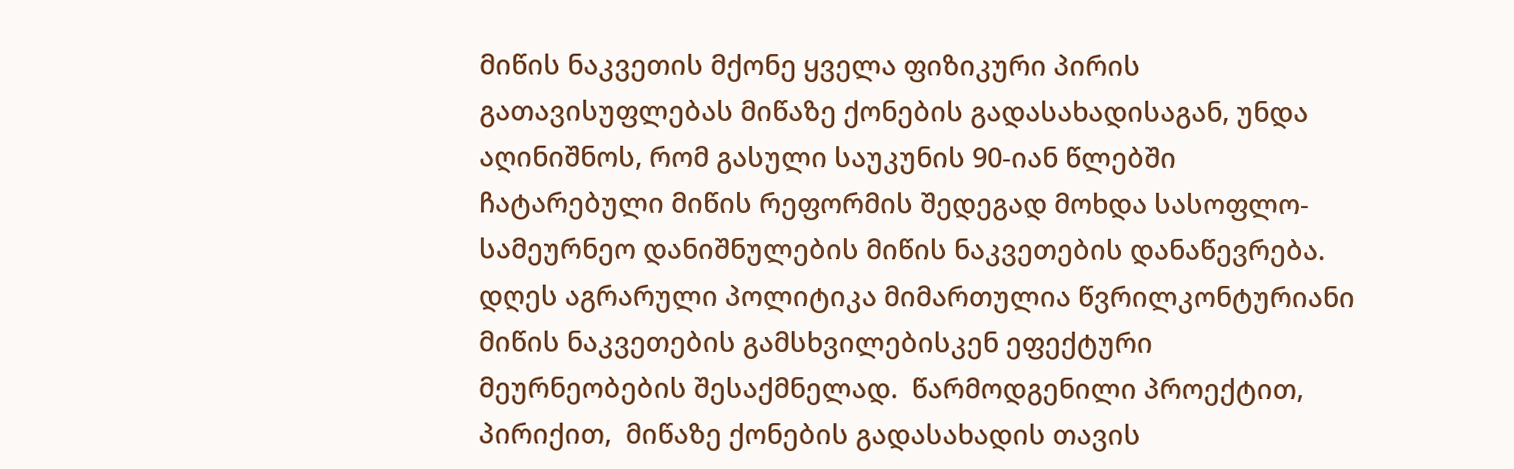მიწის ნაკვეთის მქონე ყველა ფიზიკური პირის გათავისუფლებას მიწაზე ქონების გადასახადისაგან, უნდა აღინიშნოს, რომ გასული საუკუნის 90-იან წლებში ჩატარებული მიწის რეფორმის შედეგად მოხდა სასოფლო-სამეურნეო დანიშნულების მიწის ნაკვეთების დანაწევრება. დღეს აგრარული პოლიტიკა მიმართულია წვრილკონტურიანი მიწის ნაკვეთების გამსხვილებისკენ ეფექტური მეურნეობების შესაქმნელად.  წარმოდგენილი პროექტით, პირიქით,  მიწაზე ქონების გადასახადის თავის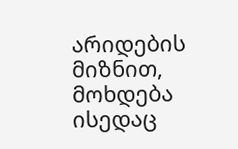არიდების მიზნით, მოხდება ისედაც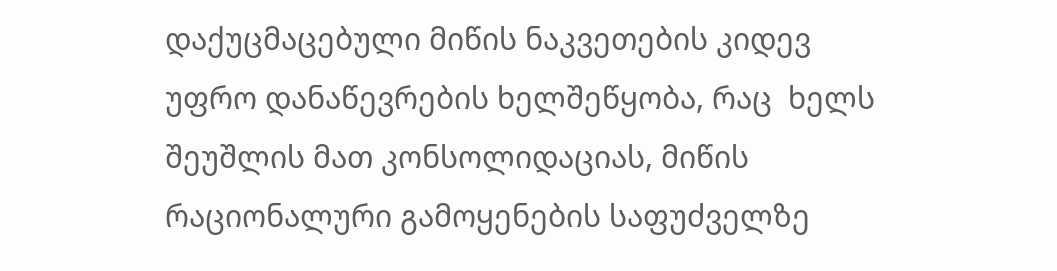დაქუცმაცებული მიწის ნაკვეთების კიდევ უფრო დანაწევრების ხელშეწყობა, რაც  ხელს შეუშლის მათ კონსოლიდაციას, მიწის რაციონალური გამოყენების საფუძველზე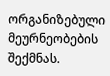ორგანიზებული მეურნეობების შექმნას.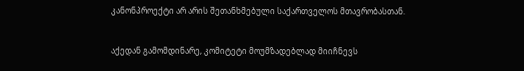კანონპროექტი არ არის შეთანხმებული საქართველოს მთავრობასთან.

აქედან გამომდინარე, კომიტეტი მოუმზადებლად მიიჩნევს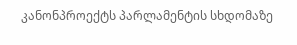კანონპროექტს პარლამენტის სხდომაზე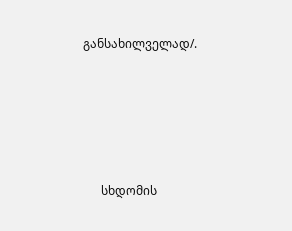განსახილველად/.







      სხდომის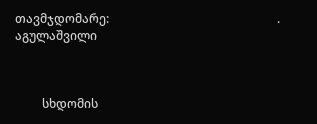თავმჯდომარე:                                                        . აგულაშვილი



         სხდომის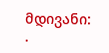მდივანი:                                                                 .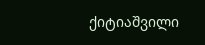ქიტიაშვილი